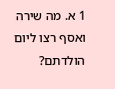1 א. מה שירה ואסף רצו ליום הולדתם?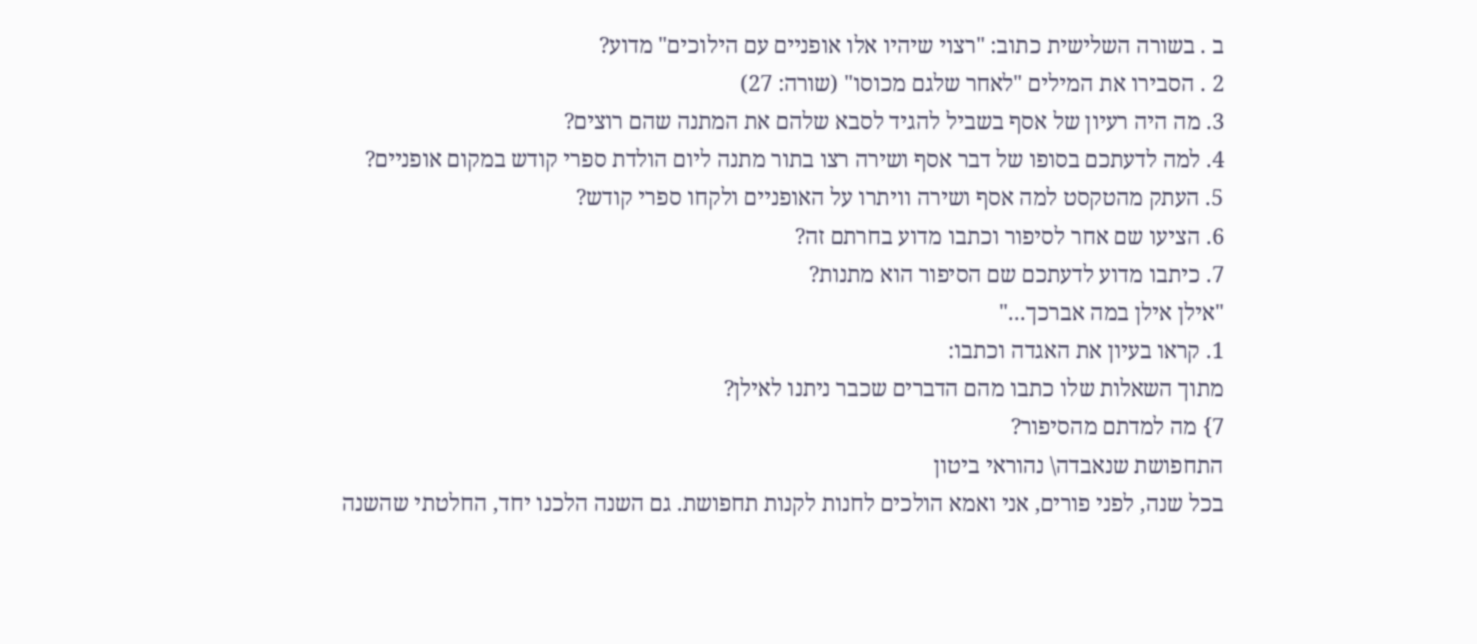ב . בשורה השלישית כתוב: "רצוי שיהיו אלו אופניים עם הילוכים" מדוע?
2 . הסבירו את המילים "לאחר שלגם מכוסו" (שורה: 27)
3. מה היה רעיון של אסף בשביל להגיד לסבא שלהם את המתנה שהם רוצים?
4. למה לדעתכם בסופו של דבר אסף ושירה רצו בתור מתנה ליום הולדת ספרי קודש במקום אופניים?
5. העתק מהטקסט למה אסף ושירה וויתרו על האופניים ולקחו ספרי קודש?
6. הציעו שם אחר לסיפור וכתבו מדוע בחרתם זה?
7. כיתבו מדוע לדעתכם שם הסיפור הוא מתנות?
"אילן אילן במה אברכך..."
1. קראו בעיון את האגדה וכתבו:
מתוך השאלות שלו כתבו מהם הדברים שכבר ניתנו לאילן?
7} מה למדתם מהסיפור?
התחפושת שנאבדה\ נהוראי ביטון
בכל שנה, לפני פורים, אני ואמא הולכים לחנות לקנות תחפושת. גם השנה הלכנו יחד, החלטתי שהשנה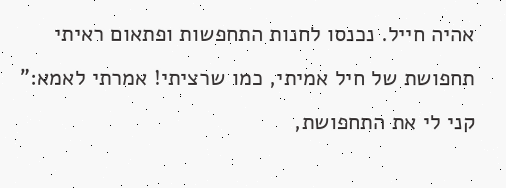אהיה חייל. נכנסו לחנות התחפשות ופתאום ראיתי תחפושת של חיל אמיתי, כמו שרציתי! אמרתי לאמא:" קני לי את התחפושת,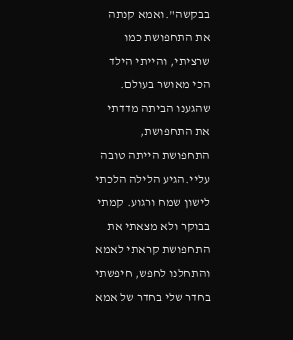בבקשה".ואמא קנתה את התחפושת כמו שרציתי, והייתי הילד הכי מאושר בעולם.
שהגענו הביתה מדדתי את התחפושת, התחפושת הייתה טובה עליי.הגיע הלילה הלכתי לישון שמח ורגוע. קמתי בבוקר ולא מצאתי את התחפושת קראתי לאמא והתחלנו לחפש, חיפשתי בחדר שלי בחדר של אמא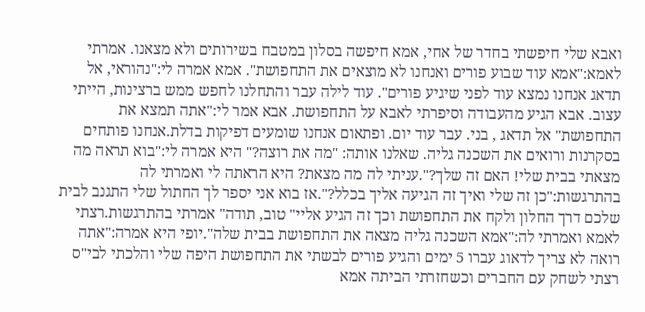ואבא שלי חיפשתי בחדר של אחי, אמא חיפשה בסלון במטבח בשירותים ולא מצאנו. אמרתי לאמא:"אמא עוד שבוע פורים ואנחנו לא מוצאים את התחפושת". אמא אמרה לי:"נהוראי, אל תדאג אנחנו נמצא עוד לפני שיגיע פורים". עוד לילה עבר והתחלנו לחפש ממש ברצינות, הייתי עצוב. אבא הגיע מהעבודה וסיפרתי לאבא על התחפושת. אבא אמר לי:"אתה תמצא את התחפושת" אל תדאג , בני. עבר עוד יום. ופתאום אנחנו שומעים דפיקות בדלת.אנחנו פותחים בסקרנות ורואים את השכנה גליה. שאלנו אותה: "מה את רוצה?" היא אמרה לי:"בוא תראה מה מצאתי בבית שלי! האם זה שלך?".עניתי לה מה מצאת? היא הראתה לי ואמרתי לה בהתרגשות:"כן זה שלי ואיך זה הגיעה אליך בכלל?".אז בוא אני יספר לך החתול שלי התגנב לבית שלכם דרך החלון ולקח את התחפושת וכך זה הגיע אליי" טוב, תודה" אמרתי בהתרגשות.רצתי לאמא ואמרתי לה:"אמא השכנה גליה מצאה את התחפושת בבית שלה".יופי היא אמרה:"אתה רואה לא צריך לדאוג עברו 5 ימים והגיע פורים לבשתי את התחפושת היפה שלי והלכתי לבי"ס רצתי לשחק עם החברים וכשחזרתי הביתה אמא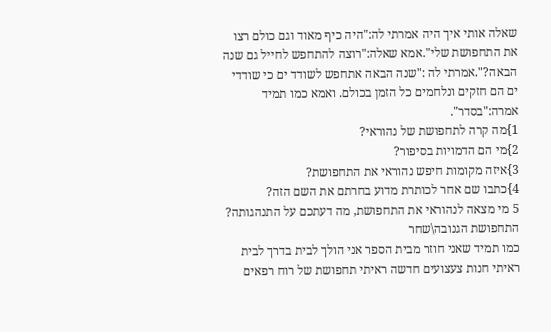שאלה אותי איך היה אמרתי לה:"היה כיף מאוד וגם כולם רצו את התחפושת שלי".אמא שאלה:"רוצה להתחפש לחייל גם שנה הבאה?".אמרתי לה :"שנה הבאה אתחפש לשודד ים כי שודדי ים הם חזקים ונלחמים כל הזמן בכולם. ואמא כמו תמיד אמרה:"בסדר".
1}מה קרה לתחפושת של נהוראי?
2}מי הם הדמויות בסיפור?
3}איזה מקומות חיפש נהוראי את התחפושת?
4}כתבו שם אחר לכותרת מדוע בחרתם את השם הזה?
5 מי מצאה לנהוראי את התחפושת, מה דעתכם על התנהגותה?
התחפושת הגנובה\שחר
כמו תמיד שאני חוזר מבית הספר אני הולך לבית בדרך לבית ראיתי חנות צעצועים חדשה ראיתי תחפושת של רוח רפאים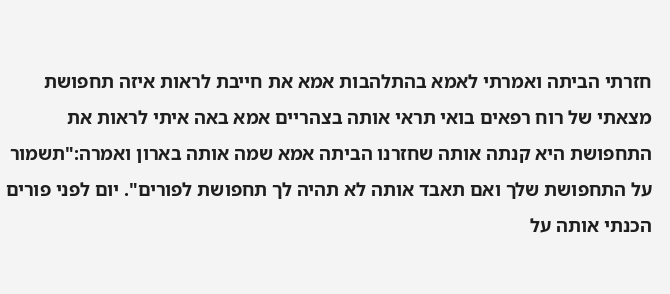חזרתי הביתה ואמרתי לאמא בהתלהבות אמא את חייבת לראות איזה תחפושת מצאתי של רוח רפאים בואי תראי אותה בצהריים אמא באה איתי לראות את התחפושת היא קנתה אותה שחזרנו הביתה אמא שמה אותה בארון ואמרה:"תשמור על התחפושת שלך ואם תאבד אותה לא תהיה לך תחפושת לפורים". יום לפני פורים הכנתי אותה על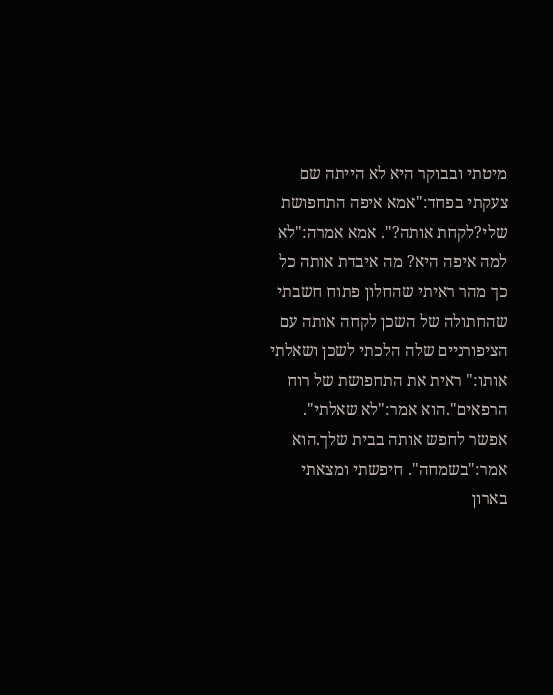מיטתי ובבוקר היא לא הייתה שם צעקתי בפחד:"אמא איפה התחפושת שלי?לקחת אותה?". אמא אמרה:"לא למה איפה היא? מה איבדת אותה כל כך מהר ראיתי שהחלון פתוח חשבתי שהחתולה של השכן לקחה אותה עם הציפורניים שלה הלכתי לשכן ושאלתי אותו:" ראית את התחפושת של רוח הרפאים".הוא אמר:"לא שאלתי". אפשר לחפש אותה בבית שלך.הוא אמר:"בשמחה". חיפשתי ומצאתי בארון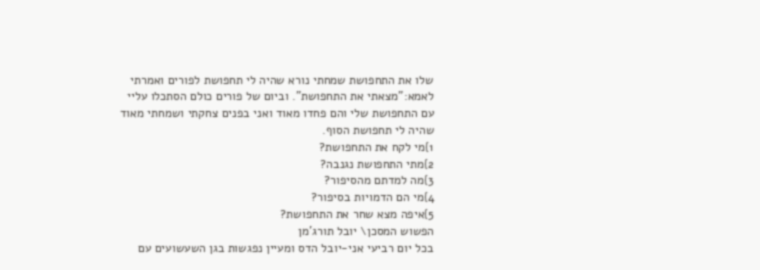שלו את התחפושת שמחתי נורא שהיה לי תחפושת לפורים ואמרתי לאמא:"מצאתי את התחפושת". וביום של פורים כולם הסתכלו עליי עם התחפושת שלי והם פחדו מאוד ואני בפנים צחקתי ושמחתי מאוד שהיה לי תחפושת הסוף.
1}מי לקח את התחפושת?
2}מתי התחפושת נגנבה?
3}מה למדתם מהסיפור?
4}מי הם הדמויות בסיפור?
5}איפה מצא שחר את התחפושת?
הפשוש המסכן\ יובל תורג'מן
בכל יום רביעי אני-יובל הדס ומעיין נפגשות בגן השעשועים עם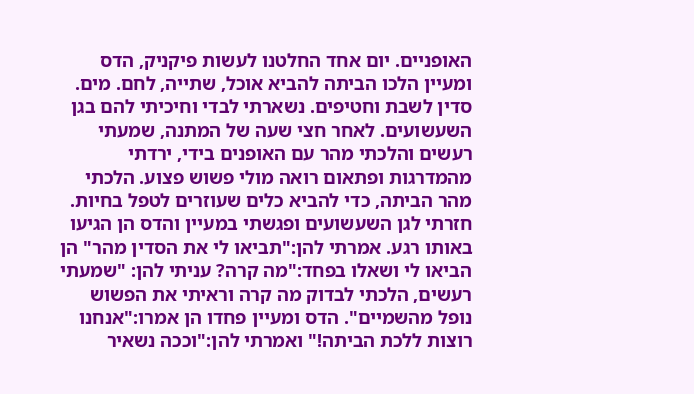האופניים. יום אחד החלטנו לעשות פיקניק, הדס ומעיין הלכו הביתה להביא אוכל, שתייה, לחם. מים. סדין לשבת וחטיפים. נשארתי לבדי וחיכיתי להם בגן השעשועים. לאחר חצי שעה של המתנה, שמעתי רעשים והלכתי מהר עם האופנים בידי, ירדתי מהמדרגות ופתאום רואה מולי פשוש פצוע. הלכתי מהר הביתה, כדי להביא כלים שעוזרים לטפל בחיות. חזרתי לגן השעשועים ופגשתי במעיין והדס הן הגיעו באותו רגע. אמרתי להן:"תביאו לי את הסדין מהר" הן הביאו לי ושאלו בפחד:"מה קרה? עניתי להן: "שמעתי רעשים, הלכתי לבדוק מה קרה וראיתי את הפשוש נופל מהשמיים". הדס ומעיין פחדו הן אמרו:"אנחנו רוצות ללכת הביתה!" ואמרתי להן:"וככה נשאיר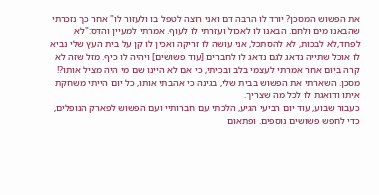את הפשוש המסכן? יורד לו הרבה דם ואני רוצה לטפל בו ולעזור לו" אחר כך נזכרתי שהבאנו מים ולחם. הבאנו לו לאכול ועזרתי לו לעוף. אמרתי למעיין והדס:"לא לפחד,לא לבכות, לא להסתכל, אני עושה לו זריקה ואכין לו קן על בית העץ שלי נביא לו אוכל שתייה נדאג לגם נדאג לו לחברים [עוד פשושים] ויהיה לו כיף. מזל שזה לא קרה ביום אחר אמרתי לעצמי בלב ובכיתי, כי אם לא היינו שם מי היה מציל אותו?! מסכן. השארתי את הפשוש בבית שלי, בגינה כי אהבתי אותו, כל יום הייתי משחקת איתו ודואגת לו לכל מה שצריך.
כעבור שבוע, עוד יום רביעי הגיע, הלכתי עם חברותיי ועם הפשוש לפארק הנופלים, כדי לחפש פשושים נוספים. ופתאום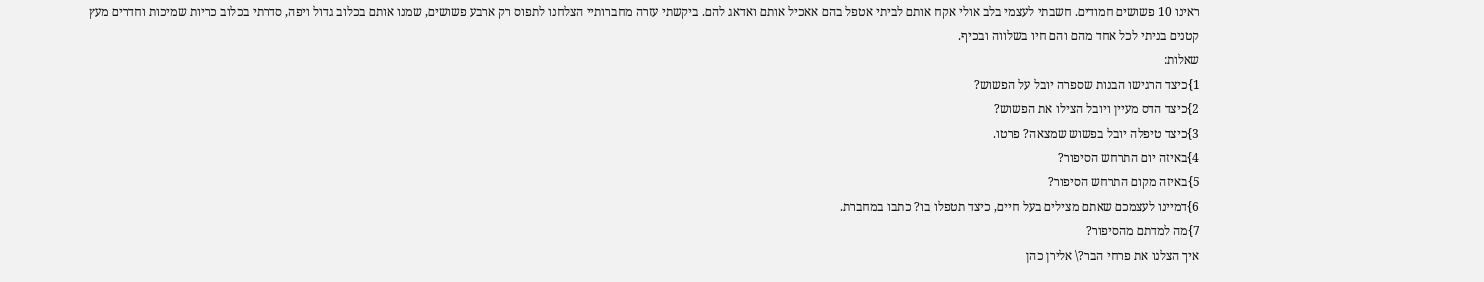ראינו 10 פשושים חמודים. חשבתי לעצמי בלב אולי אקח אותם לביתי אטפל בהם אאכיל אותם ואדאג להם. ביקשתי עזרה מחברותיי הצלחנו לתפוס רק ארבע פשושים, שמנו אותם בכלוב גדול ויפה, סדרתי בכלוב כריות שמיכות וחדרים מעץ קטנים בניתי לכל אחד מהם והם חיו בשלווה ובכיף.
שאלות:
1}כיצד הרגישו הבנות שספרה יובל על הפשוש?
2}כיצד הדס מעיין ויובל הצילו את הפשוש?
3}כיצד טיפלה יובל בפשוש שמצאה? פרטו.
4}באיזה יום התרחש הסיפור?
5}באיזה מקום התרחש הסיפור?
6}דמיינו לעצמכם שאתם מצילים בעל חיים, כיצד תטפלו בו? כתבו במחברת.
7}מה למדתם מהסיפור?
איך הצלנו את פרחי הבר?\ אלירן כהן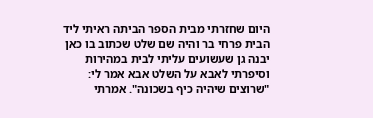היום שחזרתי מבית הספר הביתה ראיתי ליד הבית פרחי בר והיה שם שלט שכתוב בו כאן יבנה גן שעשועים עליתי לבית במהירות וסיפרתי לאבא על השלט אבא אמר לי: "שרוצים שיהיה כיף בשכונה". אמרתי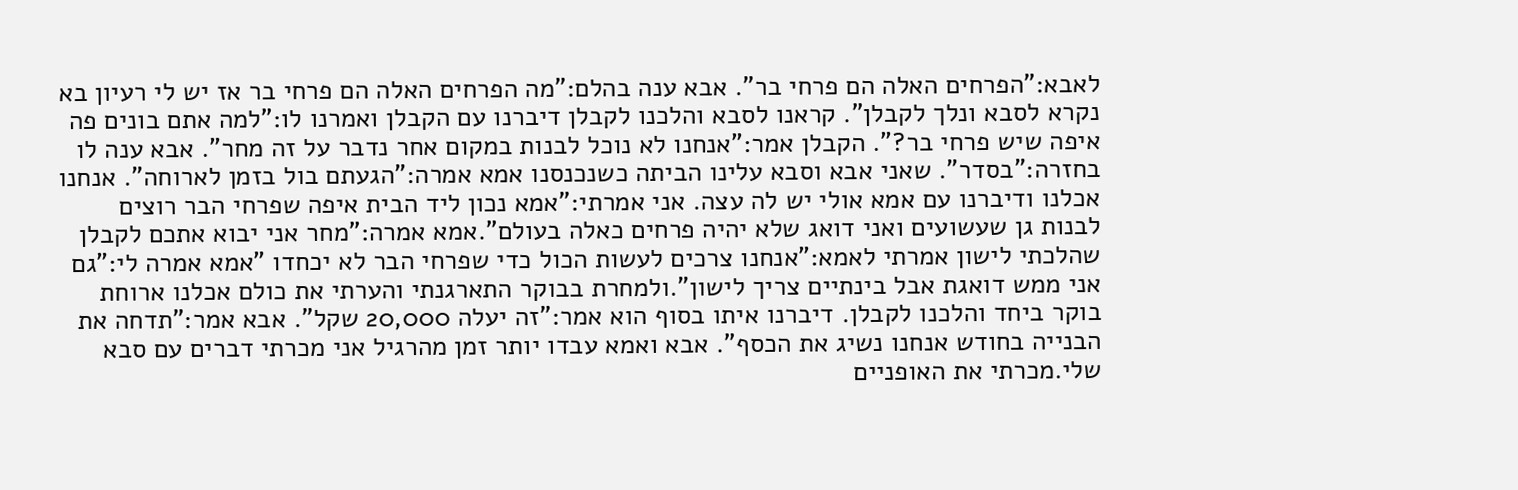לאבא:"הפרחים האלה הם פרחי בר". אבא ענה בהלם:"מה הפרחים האלה הם פרחי בר אז יש לי רעיון בא נקרא לסבא ונלך לקבלן". קראנו לסבא והלכנו לקבלן דיברנו עם הקבלן ואמרנו לו:"למה אתם בונים פה איפה שיש פרחי בר?". הקבלן אמר:"אנחנו לא נוכל לבנות במקום אחר נדבר על זה מחר". אבא ענה לו בחזרה:"בסדר". שאני אבא וסבא עלינו הביתה כשנכנסנו אמא אמרה:"הגעתם בול בזמן לארוחה". אנחנו אכלנו ודיברנו עם אמא אולי יש לה עצה. אני אמרתי:"אמא נכון ליד הבית איפה שפרחי הבר רוצים לבנות גן שעשועים ואני דואג שלא יהיה פרחים כאלה בעולם".אמא אמרה:"מחר אני יבוא אתכם לקבלן שהלכתי לישון אמרתי לאמא:"אנחנו צרכים לעשות הכול כדי שפרחי הבר לא יכחדו "אמא אמרה לי:"גם אני ממש דואגת אבל בינתיים צריך לישון".ולמחרת בבוקר התארגנתי והערתי את כולם אכלנו ארוחת בוקר ביחד והלכנו לקבלן. דיברנו איתו בסוף הוא אמר:"זה יעלה 20,000 שקל". אבא אמר:"תדחה את הבנייה בחודש אנחנו נשיג את הכסף". אבא ואמא עבדו יותר זמן מהרגיל אני מכרתי דברים עם סבא שלי.מכרתי את האופניים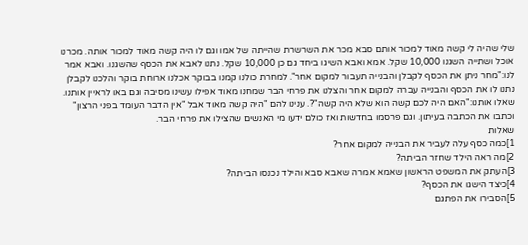שלי שהיה לי קשה מאוד למכור אותם סבא מכר את השרשרת שהייתה של אמו וגם לו היה קשה מאוד למכור אותה. מכרנו אוכל ושתייה השגנו 10,000 שקל. אמא ואבא השיגו ביחד גם כן 10,000 שקל. נתנו לאבא את הכסף שהשגנו. ואבא אמר לנו:"מחר ניתן את הכסף לקבלן והבנייה תעבור למקום אחר". למחרת כולנו קמנו בבוקר אכלנו ארוחת בוקר והלכנו לקבלן נתנו לו את הכסף והבנייה עברה למקום אחר והצלנו את פרחי הבר שמחנו מאוד אפילו עשינו מסיבה וגם באו לראיין אותנו. שאלו אותנו:"האם היה לכם קשה הוא שלא היה קשה"?. ענינו להם "היה קשה מאוד אבל "אין הדבר העומד בפני הרצון" וכתבו את הכתבה בעיתון. וגם פרסמו בחדשות ואז כולם ידעו מי האנשים שהצילו את פרחי הבר.
שאלות
1]כמה כסף עלה לעביר את הבנייה למקום אחר?
2]מה ראה הילד שחזר הביתה?
3]העתק את המשפט הראשון שאמא אמרה שאבא סבא והילד נכנסו הביתה?
4]כיצד הישגו את הכסף?
5]הסבירו את הפתגם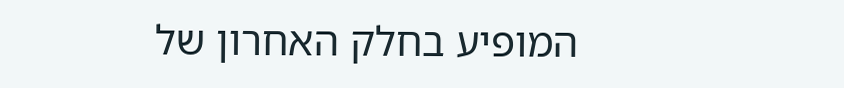המופיע בחלק האחרון של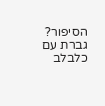הסיפור?
גברת עם כלבלב